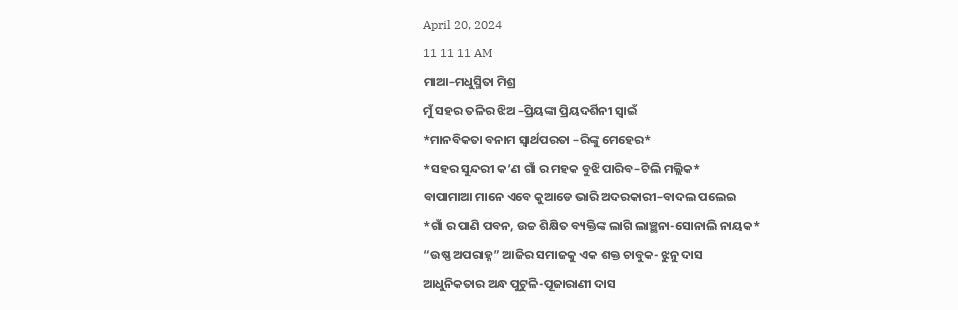April 20, 2024
11 11 11 AM
ମାଆ–ମଧୁସ୍ମିତା ମିଶ୍ର
ମୁଁ ସହର ତଳିର ଝିଅ –ପ୍ରିୟଙ୍କା ପ୍ରିୟଦର୍ଶିନୀ ସ୍ବାଇଁ
*ମାନବିକତା ବନାମ ସ୍ୱାର୍ଥପରତା –ରିଙ୍କୁ ମେହେର*
*ସହର ସୁନ୍ଦରୀ କ’ଣ ଗାଁ ର ମହକ ବୁଝି ପାରିବ–ଟିଲି ମଲ୍ଲିକ*
ବାପାମାଆ ମାନେ ଏବେ କୁଆଡେ ଭାରି ଅଦରକାରୀ–ବାଦଲ ପଲେଇ
*ଗାଁ ର ପାଣି ପବନ, ଉଚ୍ଚ ଶିକ୍ଷିତ ବ୍ୟକ୍ତିଙ୍କ ଲାଗି ଲାଞ୍ଛନା-ସୋନାଲି ନାୟକ*
“ଉଷ୍ଣ ଅପରାହ୍ନ” ଆଜିର ସମାଜକୁ ଏକ ଶକ୍ତ ଚାବୁକ- ଝୁନୁ ଦାସ
ଆଧୁନିକତାର ଅନ୍ଧ ପୁଟୁଳି-ପୂଜାରାଣୀ ଦାସ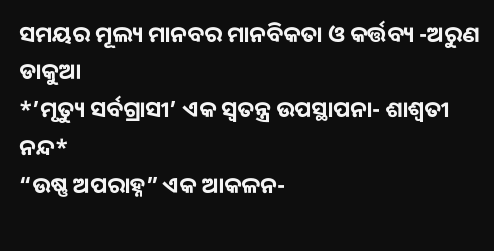ସମୟର ମୂଲ୍ୟ ମାନବର ମାନବିକତା ଓ କର୍ତ୍ତବ୍ୟ -ଅରୁଣ ଡାକୁଆ
*’ମୃତ୍ୟୁ ସର୍ବଗ୍ରାସୀ’ ଏକ ସ୍ୱତନ୍ତ୍ର ଉପସ୍ଥାପନା- ଶାଶ୍ଵତୀ ନନ୍ଦ*
“ଉଷ୍ଣ ଅପରାହ୍ନ” ଏକ ଆକଳନ-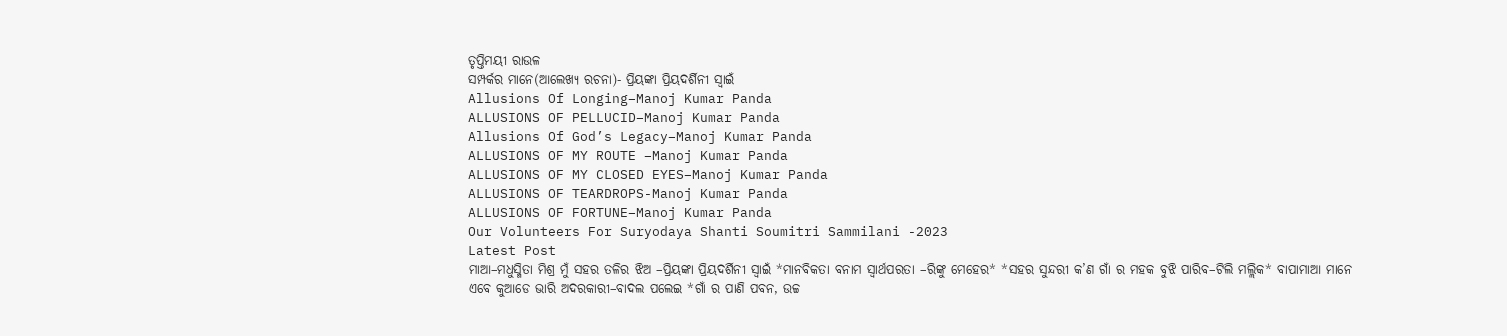ତୃପ୍ତିମୟୀ ରାଉଳ
ସମ୍ପର୍କର ମାନେ(ଆଲେଖ୍ୟ ରଚନା)- ପ୍ରିୟଙ୍କା ପ୍ରିୟଦର୍ଶିନୀ ସ୍ୱାଇଁ
Allusions Of Longing–Manoj Kumar Panda
ALLUSIONS OF PELLUCID–Manoj Kumar Panda
Allusions Of God’s Legacy–Manoj Kumar Panda
ALLUSIONS OF MY ROUTE –Manoj Kumar Panda
ALLUSIONS OF MY CLOSED EYES–Manoj Kumar Panda
ALLUSIONS OF TEARDROPS-Manoj Kumar Panda
ALLUSIONS OF FORTUNE–Manoj Kumar Panda
Our Volunteers For Suryodaya Shanti Soumitri Sammilani -2023
Latest Post
ମାଆ–ମଧୁସ୍ମିତା ମିଶ୍ର ମୁଁ ସହର ତଳିର ଝିଅ –ପ୍ରିୟଙ୍କା ପ୍ରିୟଦର୍ଶିନୀ ସ୍ବାଇଁ *ମାନବିକତା ବନାମ ସ୍ୱାର୍ଥପରତା –ରିଙ୍କୁ ମେହେର* *ସହର ସୁନ୍ଦରୀ କ’ଣ ଗାଁ ର ମହକ ବୁଝି ପାରିବ–ଟିଲି ମଲ୍ଲିକ* ବାପାମାଆ ମାନେ ଏବେ କୁଆଡେ ଭାରି ଅଦରକାରୀ–ବାଦଲ ପଲେଇ *ଗାଁ ର ପାଣି ପବନ, ଉଚ୍ଚ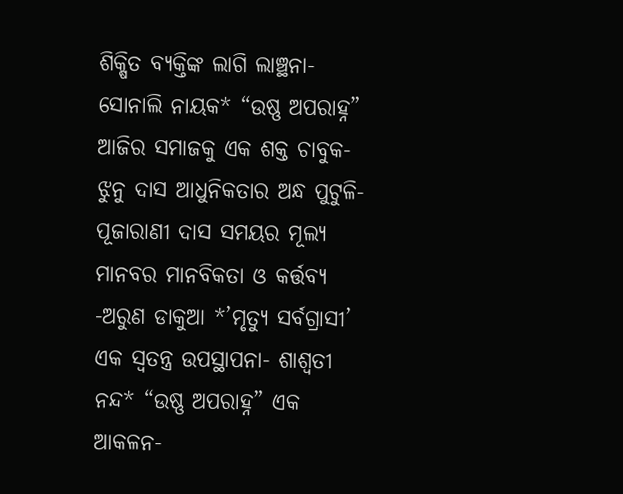ଶିକ୍ଷିତ ବ୍ୟକ୍ତିଙ୍କ ଲାଗି ଲାଞ୍ଛନା-ସୋନାଲି ନାୟକ* “ଉଷ୍ଣ ଅପରାହ୍ନ” ଆଜିର ସମାଜକୁ ଏକ ଶକ୍ତ ଚାବୁକ- ଝୁନୁ ଦାସ ଆଧୁନିକତାର ଅନ୍ଧ ପୁଟୁଳି-ପୂଜାରାଣୀ ଦାସ ସମୟର ମୂଲ୍ୟ ମାନବର ମାନବିକତା ଓ କର୍ତ୍ତବ୍ୟ -ଅରୁଣ ଡାକୁଆ *’ମୃତ୍ୟୁ ସର୍ବଗ୍ରାସୀ’ ଏକ ସ୍ୱତନ୍ତ୍ର ଉପସ୍ଥାପନା- ଶାଶ୍ଵତୀ ନନ୍ଦ* “ଉଷ୍ଣ ଅପରାହ୍ନ” ଏକ ଆକଳନ-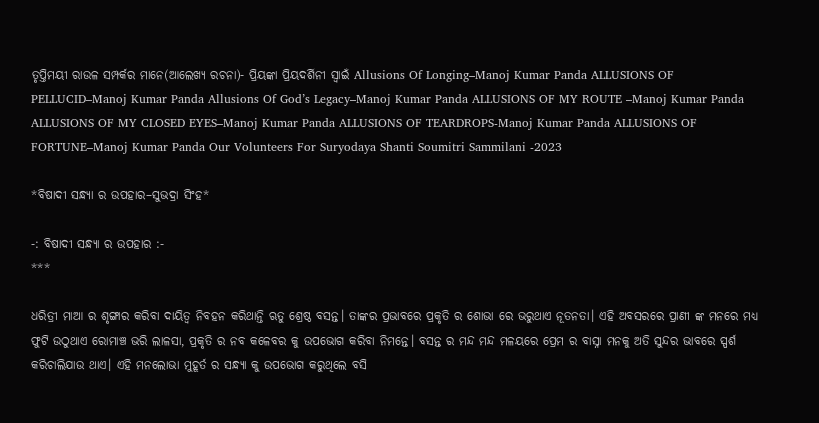ତୃପ୍ତିମୟୀ ରାଉଳ ସମ୍ପର୍କର ମାନେ(ଆଲେଖ୍ୟ ରଚନା)- ପ୍ରିୟଙ୍କା ପ୍ରିୟଦର୍ଶିନୀ ସ୍ୱାଇଁ Allusions Of Longing–Manoj Kumar Panda ALLUSIONS OF PELLUCID–Manoj Kumar Panda Allusions Of God’s Legacy–Manoj Kumar Panda ALLUSIONS OF MY ROUTE –Manoj Kumar Panda ALLUSIONS OF MY CLOSED EYES–Manoj Kumar Panda ALLUSIONS OF TEARDROPS-Manoj Kumar Panda ALLUSIONS OF FORTUNE–Manoj Kumar Panda Our Volunteers For Suryodaya Shanti Soumitri Sammilani -2023

*ବିଷାଦୀ ସନ୍ଧ୍ୟା ର ଉପହାର–ସୁଭଦ୍ରା ସିଂହ*

-: ବିଷାଦୀ ସନ୍ଧ୍ୟା ର ଉପହାର :-
***

ଧରିତ୍ରୀ ମାଆ ର ଶୃଙ୍ଗାର କରିବା ଦାୟିତ୍ୱ ନିବହନ କରିଥାନ୍ତି ଋତୁ ଶ୍ରେଷ୍ଠ ବସନ୍ତ। ତାଙ୍କର ପ୍ରଭାବରେ ପ୍ରକୃତି ର ଶୋଭା ରେ ଭରୁଥାଏ ନୂତନତା। ଏହି ଅବସରରେ ପ୍ରାଣୀ ଙ୍କ ମନରେ ମଧ୍ୟ ଫୁଟି ଉଠୁଥାଏ ରୋମାଞ୍ଚ ଭରି ଲାଳସା, ପ୍ରକୃତି ର ନବ କଳେବର କୁ ଉପଭୋଗ କରିବା ନିମନ୍ତେ। ବସନ୍ତ ର ମନ୍ଦ ମନ୍ଦ ମଳୟରେ ପ୍ରେମ ର ବାସ୍ନା ମନକୁ ଅତି ସୁନ୍ଦର ଭାବରେ ସ୍ପର୍ଶ କରିଚାଲିଯାଉ ଥାଏ। ଏହି ମନଲୋଭା ମୁହୂର୍ତ ର ସନ୍ଧ୍ୟା କୁ ଉପଭୋଗ କରୁଥିଲେ ବସି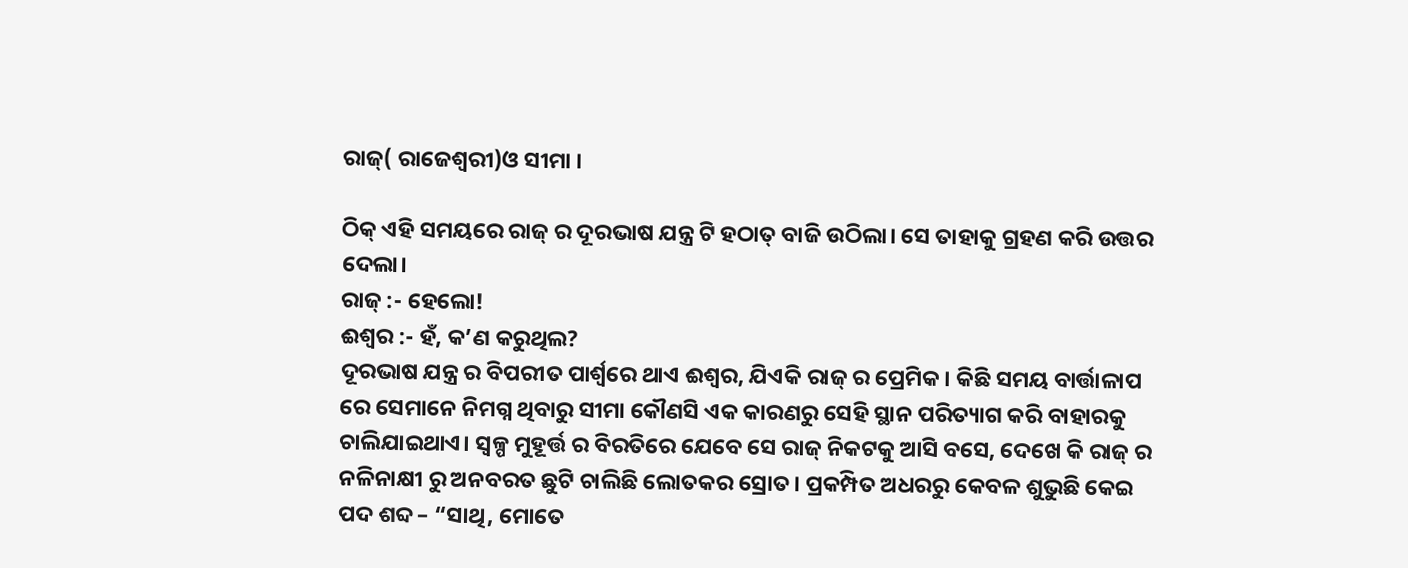ରାଜ୍( ରାଜେଶ୍ୱରୀ)ଓ ସୀମା ।

ଠିକ୍ ଏହି ସମୟରେ ରାଜ୍ ର ଦୂରଭାଷ ଯନ୍ତ୍ର ଟି ହଠାତ୍ ବାଜି ଉଠିଲା। ସେ ତାହାକୁ ଗ୍ରହଣ କରି ଉତ୍ତର ଦେଲା।
ରାଜ୍ :- ହେଲୋ!
ଈଶ୍ବର :- ହଁ, କ’ଣ କରୁଥିଲ?
ଦୂରଭାଷ ଯନ୍ତ୍ର ର ବିପରୀତ ପାର୍ଶ୍ବରେ ଥାଏ ଈଶ୍ୱର, ଯିଏକି ରାଜ୍ ର ପ୍ରେମିକ। କିଛି ସମୟ ବାର୍ତ୍ତାଳାପ ରେ ସେମାନେ ନିମଗ୍ନ ଥିବାରୁ ସୀମା କୌଣସି ଏକ କାରଣରୁ ସେହି ସ୍ଥାନ ପରିତ୍ୟାଗ କରି ବାହାରକୁ ଚାଲିଯାଇଥାଏ। ସ୍ୱଳ୍ପ ମୁହୂର୍ତ୍ତ ର ବିରତିରେ ଯେବେ ସେ ରାଜ୍ ନିକଟକୁ ଆସି ବସେ, ଦେଖେ କି ରାଜ୍ ର ନଳିନାକ୍ଷୀ ରୁ ଅନବରତ ଛୁଟି ଚାଲିଛି ଲୋତକର ସ୍ରୋତ। ପ୍ରକମ୍ପିତ ଅଧରରୁ କେବଳ ଶୁଭୁଛି କେଇ ପଦ ଶବ୍ଦ – “ସାଥି, ମୋତେ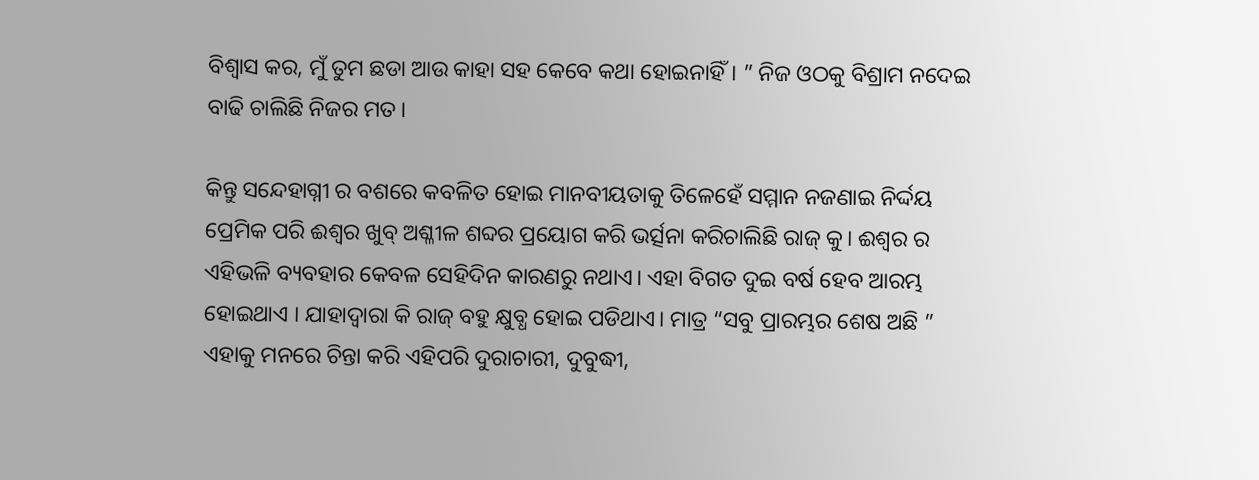ବିଶ୍ୱାସ କର, ମୁଁ ତୁମ ଛଡା ଆଉ କାହା ସହ କେବେ କଥା ହୋଇନାହିଁ। ” ନିଜ ଓଠକୁ ବିଶ୍ରାମ ନଦେଇ ବାଢି ଚାଲିଛି ନିଜର ମତ।

କିନ୍ତୁ ସନ୍ଦେହାଗ୍ନୀ ର ବଶରେ କବଳିତ ହୋଇ ମାନବୀୟତାକୁ ତିଳେହେଁ ସମ୍ମାନ ନଜଣାଇ ନିର୍ଦ୍ଦୟ ପ୍ରେମିକ ପରି ଈଶ୍ବର ଖୁବ୍ ଅଶ୍ଳୀଳ ଶବ୍ଦର ପ୍ରୟୋଗ କରି ଭର୍ତ୍ସନା କରିଚାଲିଛି ରାଜ୍ କୁ। ଈଶ୍ବର ର ଏହିଭଳି ବ୍ୟବହାର କେବଳ ସେହିଦିନ କାରଣରୁ ନଥାଏ। ଏହା ବିଗତ ଦୁଇ ବର୍ଷ ହେବ ଆରମ୍ଭ ହୋଇଥାଏ । ଯାହାଦ୍ବାରା କି ରାଜ୍ ବହୁ କ୍ଷୁବ୍ଧ ହୋଇ ପଡିଥାଏ। ମାତ୍ର “ସବୁ ପ୍ରାରମ୍ଭର ଶେଷ ଅଛି ” ଏହାକୁ ମନରେ ଚିନ୍ତା କରି ଏହିପରି ଦୁରାଚାରୀ, ଦୁବୁଦ୍ଧୀ,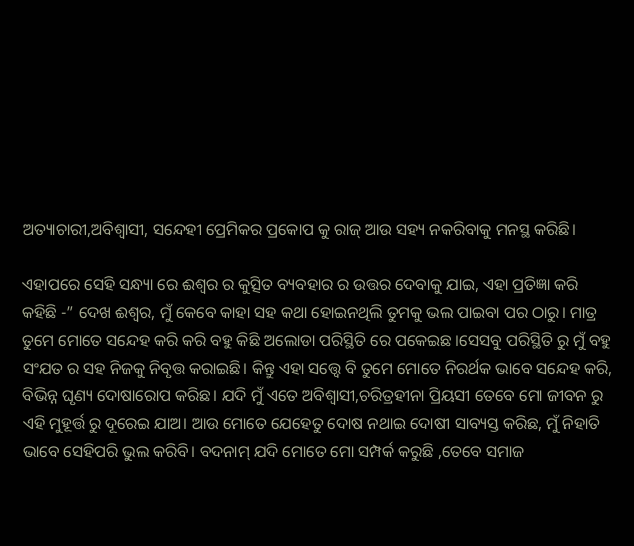ଅତ୍ୟାଚାରୀ,ଅବିଶ୍ୱାସୀ, ସନ୍ଦେହୀ ପ୍ରେମିକର ପ୍ରକୋପ କୁ ରାଜ୍ ଆଉ ସହ୍ୟ ନକରିବାକୁ ମନସ୍ଥ କରିଛି।

ଏହାପରେ ସେହି ସନ୍ଧ୍ୟା ରେ ଈଶ୍ବର ର କୁତ୍ସିତ ବ୍ୟବହାର ର ଉତ୍ତର ଦେବାକୁ ଯାଇ, ଏହା ପ୍ରତିଜ୍ଞା କରି କହିଛି -” ଦେଖ ଈଶ୍ୱର, ମୁଁ କେବେ କାହା ସହ କଥା ହୋଇନଥିଲି ତୁମକୁ ଭଲ ପାଇବା ପର ଠାରୁ। ମାତ୍ର ତୁମେ ମୋତେ ସନ୍ଦେହ କରି କରି ବହୁ କିଛି ଅଲୋଡା ପରିସ୍ଥିତି ରେ ପକେଇଛ ।ସେସବୁ ପରିସ୍ଥିତି ରୁ ମୁଁ ବହୁ ସଂଯତ ର ସହ ନିଜକୁ ନିବୃତ୍ତ କରାଇଛି। କିନ୍ତୁ ଏହା ସତ୍ତ୍ବେ ବି ତୁମେ ମୋତେ ନିରର୍ଥକ ଭାବେ ସନ୍ଦେହ କରି, ବିଭିନ୍ନ ଘୃଣ୍ୟ ଦୋଷାରୋପ କରିଛ। ଯଦି ମୁଁ ଏତେ ଅବିଶ୍ୱାସୀ,ଚରିତ୍ରହୀନା ପ୍ରିୟସୀ ତେବେ ମୋ ଜୀବନ ରୁ ଏହି ମୁହୂର୍ତ୍ତ ରୁ ଦୂରେଇ ଯାଅ। ଆଉ ମୋତେ ଯେହେତୁ ଦୋଷ ନଥାଇ ଦୋଷୀ ସାବ୍ୟସ୍ତ କରିଛ, ମୁଁ ନିହାତି ଭାବେ ସେହିପରି ଭୁଲ କରିବି। ବଦନାମ୍ ଯଦି ମୋତେ ମୋ ସମ୍ପର୍କ କରୁଛି ,ତେବେ ସମାଜ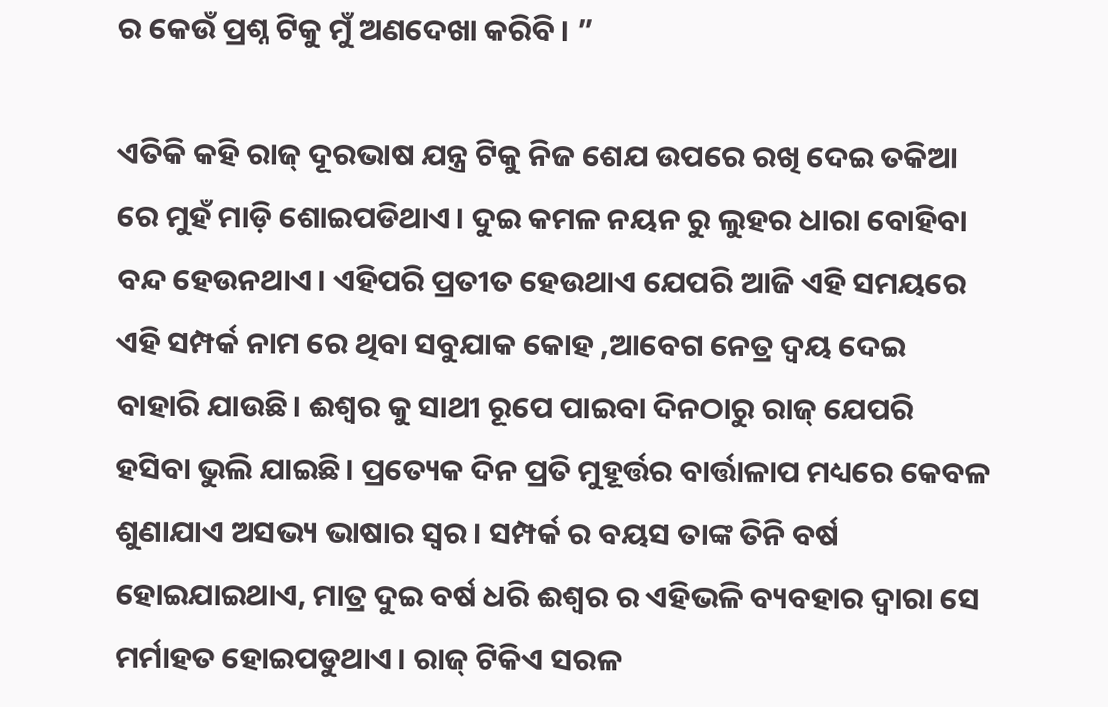ର କେଉଁ ପ୍ରଶ୍ନ ଟିକୁ ମୁଁ ଅଣଦେଖା କରିବି। ”

ଏତିକି କହି ରାଜ୍ ଦୂରଭାଷ ଯନ୍ତ୍ର ଟିକୁ ନିଜ ଶେଯ ଉପରେ ରଖି ଦେଇ ତକିଆ ରେ ମୁହଁ ମାଡ଼ି ଶୋଇପଡିଥାଏ। ଦୁଇ କମଳ ନୟନ ରୁ ଲୁହର ଧାରା ବୋହିବା ବନ୍ଦ ହେଉନଥାଏ। ଏହିପରି ପ୍ରତୀତ ହେଉଥାଏ ଯେପରି ଆଜି ଏହି ସମୟରେ ଏହି ସମ୍ପର୍କ ନାମ ରେ ଥିବା ସବୁଯାକ କୋହ ,ଆବେଗ ନେତ୍ର ଦ୍ବୟ ଦେଇ ବାହାରି ଯାଉଛି। ଈଶ୍ବର କୁ ସାଥୀ ରୂପେ ପାଇବା ଦିନଠାରୁ ରାଜ୍ ଯେପରି ହସିବା ଭୁଲି ଯାଇଛି। ପ୍ରତ୍ୟେକ ଦିନ ପ୍ରତି ମୁହୂର୍ତ୍ତର ବାର୍ତ୍ତାଳାପ ମଧ୍ୟରେ କେବଳ ଶୁଣାଯାଏ ଅସଭ୍ୟ ଭାଷାର ସ୍ୱର। ସମ୍ପର୍କ ର ବୟସ ତାଙ୍କ ତିନି ବର୍ଷ ହୋଇଯାଇଥାଏ, ମାତ୍ର ଦୁଇ ବର୍ଷ ଧରି ଈଶ୍ବର ର ଏହିଭଳି ବ୍ୟବହାର ଦ୍ୱାରା ସେ ମର୍ମାହତ ହୋଇପଡୁଥାଏ। ରାଜ୍ ଟିକିଏ ସରଳ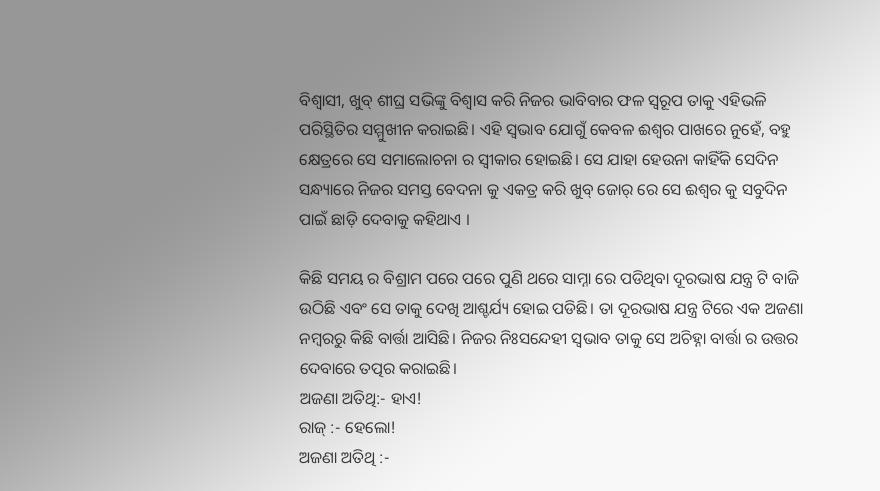ବିଶ୍ୱାସୀ, ଖୁବ୍ ଶୀଘ୍ର ସଭିଙ୍କୁ ବିଶ୍ୱାସ କରି ନିଜର ଭାବିବାର ଫଳ ସ୍ୱରୂପ ତାକୁ ଏହିଭଳି ପରିସ୍ଥିତିର ସମ୍ମୁଖୀନ କରାଇଛି। ଏହି ସ୍ୱଭାବ ଯୋଗୁଁ କେବଳ ଈଶ୍ୱର ପାଖରେ ନୁହେଁ, ବହୁ କ୍ଷେତ୍ରରେ ସେ ସମାଲୋଚନା ର ସ୍ୱୀକାର ହୋଇଛି। ସେ ଯାହା ହେଉନା କାହିଁକି ସେଦିନ ସନ୍ଧ୍ୟାରେ ନିଜର ସମସ୍ତ ବେଦନା କୁ ଏକତ୍ର କରି ଖୁବ୍ ଜୋର୍ ରେ ସେ ଈଶ୍ୱର କୁ ସବୁଦିନ ପାଇଁ ଛାଡ଼ି ଦେବାକୁ କହିଥାଏ ।

କିଛି ସମୟ ର ବିଶ୍ରାମ ପରେ ପରେ ପୁଣି ଥରେ ସାମ୍ନା ରେ ପଡିଥିବା ଦୂରଭାଷ ଯନ୍ତ୍ର ଟି ବାଜି ଉଠିଛି ଏବଂ ସେ ତାକୁ ଦେଖି ଆଶ୍ଚର୍ଯ୍ୟ ହୋଇ ପଡିଛି। ତା ଦୂରଭାଷ ଯନ୍ତ୍ର ଟିରେ ଏକ ଅଜଣା ନମ୍ବରରୁ କିଛି ବାର୍ତ୍ତା ଆସିଛି। ନିଜର ନିଃସନ୍ଦେହୀ ସ୍ୱଭାବ ତାକୁ ସେ ଅଚିହ୍ନା ବାର୍ତ୍ତା ର ଉତ୍ତର ଦେବାରେ ତତ୍ପର କରାଇଛି।
ଅଜଣା ଅତିଥି:- ହାଏ!
ରାଜ୍ :- ହେଲୋ!
ଅଜଣା ଅତିଥି :-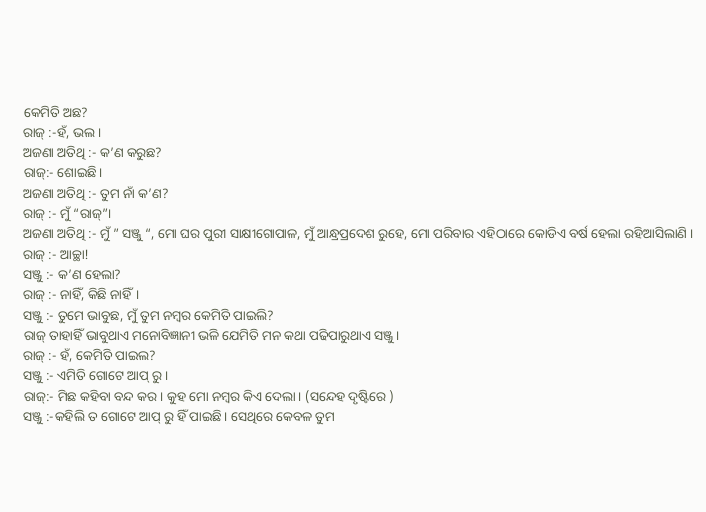କେମିତି ଅଛ?
ରାଜ୍ :-ହଁ, ଭଲ।
ଅଜଣା ଅତିଥି :- କ’ଣ କରୁଛ?
ରାଜ୍:- ଶୋଇଛି।
ଅଜଣା ଅତିଥି :- ତୁମ ନାଁ କ’ଣ?
ରାଜ୍ :- ମୁଁ “ରାଜ୍”।
ଅଜଣା ଅତିଥି :- ମୁଁ ” ସଞ୍ଜୁ “, ମୋ ଘର ପୁରୀ ସାକ୍ଷୀଗୋପାଳ, ମୁଁ ଆନ୍ଧ୍ରପ୍ରଦେଶ ରୁହେ, ମୋ ପରିବାର ଏହିଠାରେ କୋଡିଏ ବର୍ଷ ହେଲା ରହିଆସିଲାଣି ।
ରାଜ୍ :- ଆଚ୍ଛା!
ସଞ୍ଜୁ :- କ’ଣ ହେଲା?
ରାଜ୍ :- ନାହିଁ, କିଛି ନାହିଁ।
ସଞ୍ଜୁ :- ତୁମେ ଭାବୁଛ, ମୁଁ ତୁମ ନମ୍ବର କେମିତି ପାଇଲି?
ରାଜ୍ ତାହାହିଁ ଭାବୁଥାଏ ମନୋବିଜ୍ଞାନୀ ଭଳି ଯେମିତି ମନ କଥା ପଢିପାରୁଥାଏ ସଞ୍ଜୁ।
ରାଜ୍ :- ହଁ, କେମିତି ପାଇଲ?
ସଞ୍ଜୁ :- ଏମିତି ଗୋଟେ ଆପ୍ ରୁ।
ରାଜ୍:- ମିଛ କହିବା ବନ୍ଦ କର। କୁହ ମୋ ନମ୍ବର କିଏ ଦେଲା। (ସନ୍ଦେହ ଦୃଷ୍ଟିରେ )
ସଞ୍ଜୁ :-କହିଲି ତ ଗୋଟେ ଆପ୍ ରୁ ହିଁ ପାଇଛି। ସେଥିରେ କେବଳ ତୁମ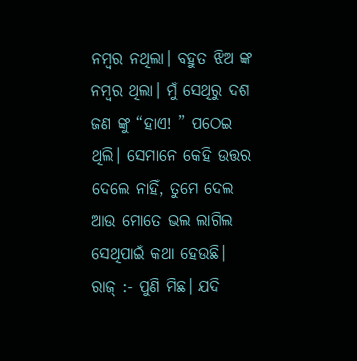ନମ୍ବର ନଥିଲା। ବହୁତ ଝିଅ ଙ୍କ ନମ୍ବର ଥିଲା। ମୁଁ ସେଥିରୁ ଦଶ ଜଣ ଙ୍କୁ “ହାଏ! ” ପଠେଇ ଥିଲି। ସେମାନେ କେହି ଉତ୍ତର ଦେଲେ ନାହିଁ, ତୁମେ ଦେଲ ଆଉ ମୋତେ ଭଲ ଲାଗିଲ ସେଥିପାଇଁ କଥା ହେଉଛି।
ରାଜ୍ :- ପୁଣି ମିଛ। ଯଦି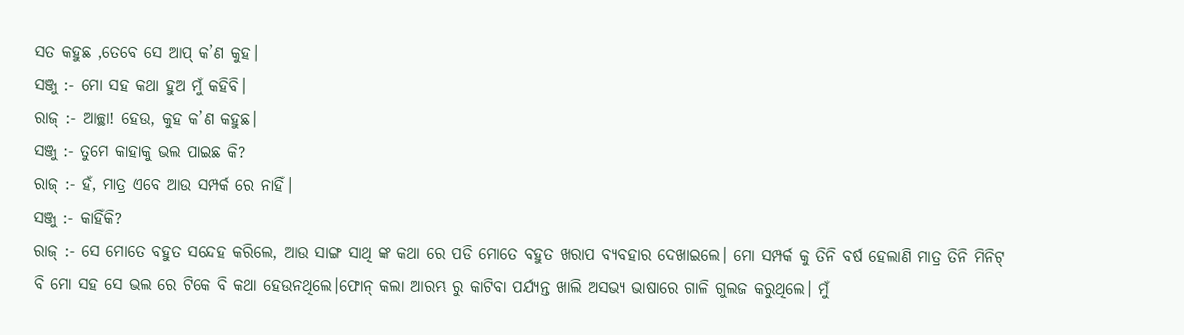ସତ କହୁଛ ,ତେବେ ସେ ଆପ୍ କ’ଣ କୁହ।
ସଞ୍ଜୁ :- ମୋ ସହ କଥା ହୁଅ ମୁଁ କହିବି।
ରାଜ୍ :- ଆଚ୍ଛା! ହେଉ, କୁହ କ’ଣ କହୁଛ।
ସଞ୍ଜୁ :- ତୁମେ କାହାକୁ ଭଲ ପାଇଛ କି?
ରାଜ୍ :- ହଁ, ମାତ୍ର ଏବେ ଆଉ ସମ୍ପର୍କ ରେ ନାହିଁ।
ସଞ୍ଜୁ :- କାହିଁକି?
ରାଜ୍ :- ସେ ମୋତେ ବହୁତ ସନ୍ଦେହ କରିଲେ, ଆଉ ସାଙ୍ଗ ସାଥି ଙ୍କ କଥା ରେ ପଡି ମୋତେ ବହୁତ ଖରାପ ବ୍ୟବହାର ଦେଖାଇଲେ। ମୋ ସମ୍ପର୍କ କୁ ତିନି ବର୍ଷ ହେଲାଣି ମାତ୍ର ତିନି ମିନିଟ୍ ବି ମୋ ସହ ସେ ଭଲ ରେ ଟିକେ ବି କଥା ହେଉନଥିଲେ।ଫୋନ୍ କଲା ଆରମ୍ଭ ରୁ କାଟିବା ପର୍ଯ୍ୟନ୍ତ ଖାଲି ଅସଭ୍ୟ ଭାଷାରେ ଗାଳି ଗୁଲଜ କରୁଥିଲେ। ମୁଁ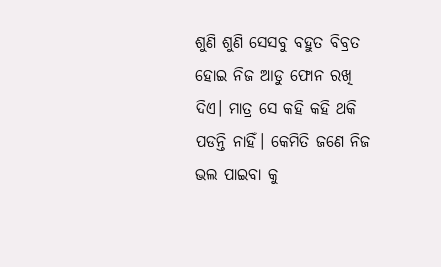ଶୁଣି ଶୁଣି ସେସବୁ ବହୁତ ବିବ୍ରତ ହୋଇ ନିଜ ଆଡୁ ଫୋନ ରଖି ଦିଏ। ମାତ୍ର ସେ କହି କହି ଥକି ପଡନ୍ତି ନାହିଁ। କେମିତି ଜଣେ ନିଜ ଭଲ ପାଇବା କୁ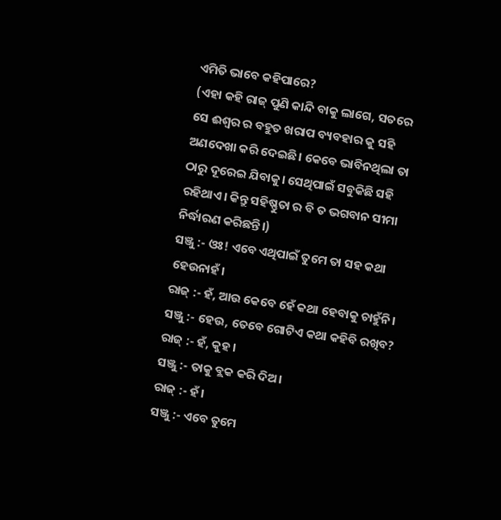ଏମିତି ଭାବେ କହିପାରେ?
(ଏହା କହି ରାଜ୍ ପୁଣି କାନ୍ଦି ବାକୁ ଲାଗେ, ସତରେ ସେ ଈଶ୍ୱର ର ବହୁତ ଖରାପ ବ୍ୟବହାର କୁ ସହି ଅଣଦେଖା କରି ଦେଇଛି। କେବେ ଭାବିନଥିଲା ତା ଠାରୁ ଦୂରେଇ ଯିବାକୁ। ସେଥିପାଇଁ ସବୁକିଛି ସହି ରହିଥାଏ। କିନ୍ତୁ ସହିଷ୍ଣୁତା ର ବି ତ ଭଗବାନ ସୀମା ନିର୍ଦ୍ଧାରଣ କରିଛନ୍ତି।)
ସଞ୍ଜୁ :- ଓଃ! ଏବେ ଏଥିପାଇଁ ତୁମେ ତା ସହ କଥା ହେଉନାହଁ।
ରାଜ୍ :- ହଁ, ଆଉ କେବେ ହେଁ କଥା ହେବାକୁ ଚାହୁଁନି।
ସଞ୍ଜୁ :- ହେଉ, ତେବେ ଗୋଟିଏ କଥା କହିବି ରଖିବ?
ରାଜ୍ :- ହଁ, କୁହ।
ସଞ୍ଜୁ :- ତାକୁ ବ୍ଲକ କରି ଦିଅ।
ରାଜ୍ :- ହଁ।
ସଞ୍ଜୁ :- ଏବେ ତୁମେ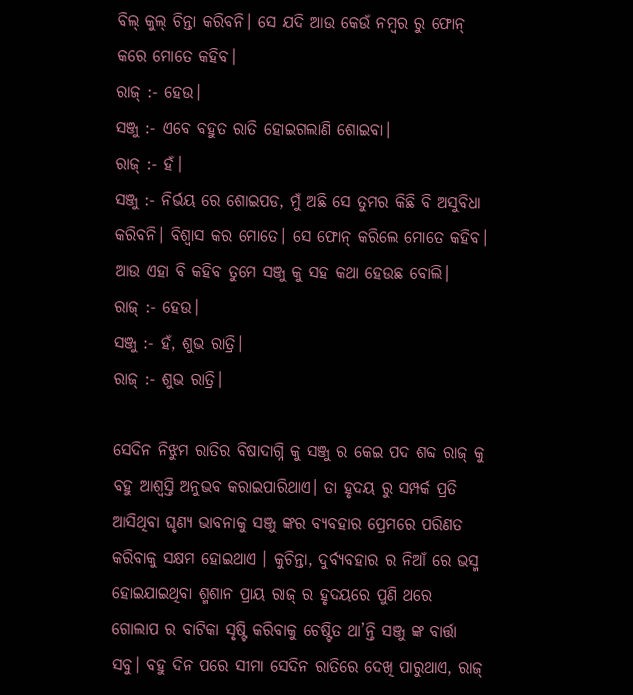ବିଲ୍ କୁଲ୍ ଚିନ୍ତା କରିବନି। ସେ ଯଦି ଆଉ କେଉଁ ନମ୍ବର ରୁ ଫୋନ୍ କରେ ମୋତେ କହିବ।
ରାଜ୍ :- ହେଉ।
ସଞ୍ଜୁ :- ଏବେ ବହୁତ ରାତି ହୋଇଗଲାଣି ଶୋଇବା।
ରାଜ୍ :- ହଁ।
ସଞ୍ଜୁ :- ନିର୍ଭୟ ରେ ଶୋଇପଡ, ମୁଁ ଅଛି ସେ ତୁମର କିଛି ବି ଅସୁବିଧା କରିବନି। ବିଶ୍ୱାସ କର ମୋତେ। ସେ ଫୋନ୍ କରିଲେ ମୋତେ କହିବ। ଆଉ ଏହା ବି କହିବ ତୁମେ ସଞ୍ଜୁ କୁ ସହ କଥା ହେଉଛ ବୋଲି।
ରାଜ୍ :- ହେଉ।
ସଞ୍ଜୁ :- ହଁ, ଶୁଭ ରାତ୍ରି।
ରାଜ୍ :- ଶୁଭ ରାତ୍ରି।

ସେଦିନ ନିଝୁମ ରାତିର ବିଷାଦାଗ୍ନି କୁ ସଞ୍ଜୁ ର କେଇ ପଦ ଶବ୍ଦ ରାଜ୍ କୁ ବହୁ ଆଶ୍ୱସ୍ତି ଅନୁଭବ କରାଇପାରିଥାଏ। ତା ହୃଦୟ ରୁ ସମ୍ପର୍କ ପ୍ରତି ଆସିଥିବା ଘୃଣ୍ୟ ଭାବନାକୁ ସଞ୍ଜୁ ଙ୍କର ବ୍ୟବହାର ପ୍ରେମରେ ପରିଣତ କରିବାକୁ ସକ୍ଷମ ହୋଇଥାଏ । କୁଚିନ୍ତା, ଦୁର୍ବ୍ୟବହାର ର ନିଆଁ ରେ ଭସ୍ମ ହୋଇଯାଇଥିବା ଶ୍ମଶାନ ପ୍ରାୟ ରାଜ୍ ର ହୃଦୟରେ ପୁଣି ଥରେ ଗୋଲାପ ର ବାଟିକା ସୃଷ୍ଟି କରିବାକୁ ଚେଷ୍ଟିତ ଥା’ନ୍ତି ସଞ୍ଜୁ ଙ୍କ ବାର୍ତ୍ତା ସବୁ। ବହୁ ଦିନ ପରେ ସୀମା ସେଦିନ ରାତିରେ ଦେଖି ପାରୁଥାଏ, ରାଜ୍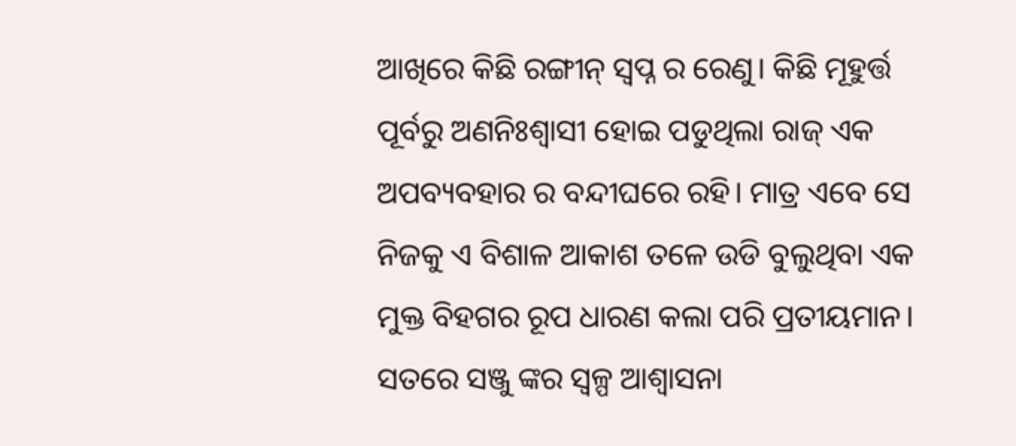ଆଖିରେ କିଛି ରଙ୍ଗୀନ୍ ସ୍ୱପ୍ନ ର ରେଣୁ। କିଛି ମୂହୁର୍ତ୍ତ ପୂର୍ବରୁ ଅଣନିଃଶ୍ୱାସୀ ହୋଇ ପଡୁଥିଲା ରାଜ୍ ଏକ ଅପବ୍ୟବହାର ର ବନ୍ଦୀଘରେ ରହି। ମାତ୍ର ଏବେ ସେ ନିଜକୁ ଏ ବିଶାଳ ଆକାଶ ତଳେ ଉଡି ବୁଲୁଥିବା ଏକ ମୁକ୍ତ ବିହଗର ରୂପ ଧାରଣ କଲା ପରି ପ୍ରତୀୟମାନ। ସତରେ ସଞ୍ଜୁ ଙ୍କର ସ୍ୱଳ୍ପ ଆଶ୍ୱାସନା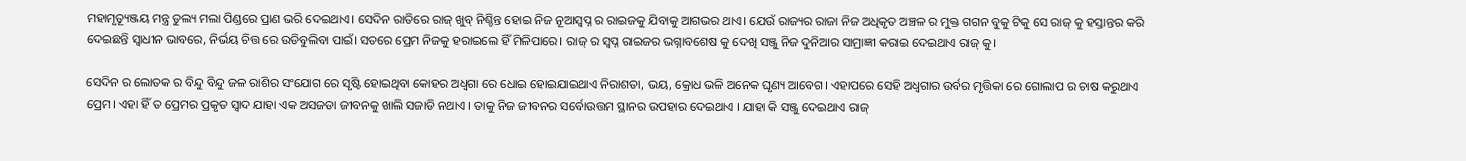ମହାମୃତ୍ୟୂଞ୍ଜୟ ମନ୍ତ୍ର ତୁଲ୍ୟ ମଲା ପିଣ୍ଡରେ ପ୍ରାଣ ଭରି ଦେଇଥାଏ। ସେଦିନ ରାତିରେ ରାଜ୍ ଖୁବ୍ ନିଶ୍ଚିନ୍ତ ହୋଇ ନିଜ ନୂଆସ୍ୱପ୍ନ ର ରାଇଜକୁ ଯିବାକୁ ଆଗଭର ଥାଏ। ଯେଉଁ ରାଜ୍ୟର ରାଜା ନିଜ ଅଧିକୃତ ଅଞ୍ଚଳ ର ମୁକ୍ତ ଗଗନ ବୁକୁ ଟିକୁ ସେ ରାଜ୍ କୁ ହସ୍ତାନ୍ତର କରି ଦେଇଛନ୍ତି ସ୍ୱାଧୀନ ଭାବରେ, ନିର୍ଭୟ ଚିତ୍ତ ରେ ଉଡିବୁଲିବା ପାଇଁ। ସତରେ ପ୍ରେମ ନିଜକୁ ହରାଇଲେ ହିଁ ମିଳିପାରେ। ରାଜ୍ ର ସ୍ୱପ୍ନ ରାଇଜର ଭଗ୍ନାବଶେଷ କୁ ଦେଖି ସଞ୍ଜୁ ନିଜ ଦୁନିଆର ସାମ୍ରାଜ୍ଞୀ କରାଇ ଦେଇଥାଏ ରାଜ୍ କୁ।

ସେଦିନ ର ଲୋତକ ର ବିନ୍ଦୁ ବିନ୍ଦୁ ଜଳ ରାଶିର ସଂଯୋଗ ରେ ସୃଷ୍ଟି ହୋଇଥିବା କୋହର ଅଧ୍ୱଗା ରେ ଧୋଇ ହୋଇଯାଇଥାଏ ନିରାଶତା, ଭୟ, କ୍ରୋଧ ଭଳି ଅନେକ ଘୃଣ୍ୟ ଆବେଗ। ଏହାପରେ ସେହି ଅଧ୍ୱଗାର ଉର୍ବର ମୃତ୍ତିକା ରେ ଗୋଲାପ ର ଚାଷ କରୁଥାଏ ପ୍ରେମ। ଏହା ହିଁ ତ ପ୍ରେମର ପ୍ରକୃତ ସ୍ୱାଦ ଯାହା ଏକ ଅସଜଡା ଜୀବନକୁ ଖାଲି ସଜାଡି ନଥାଏ । ତାକୁ ନିଜ ଜୀବନର ସର୍ବୋଉତ୍ତମ ସ୍ଥାନର ଉପହାର ଦେଇଥାଏ । ଯାହା କି ସଞ୍ଜୁ ଦେଇଥାଏ ରାଜ୍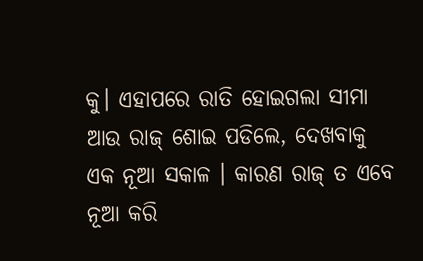କୁ। ଏହାପରେ ରାତି ହୋଇଗଲା ସୀମା ଆଉ ରାଜ୍ ଶୋଇ ପଡିଲେ, ଦେଖବାକୁ ଏକ ନୂଆ ସକାଳ । କାରଣ ରାଜ୍ ତ ଏବେ ନୂଆ କରି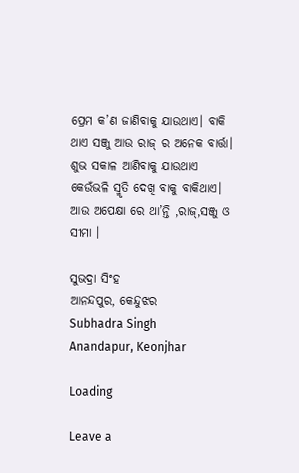ପ୍ରେମ କ’ଣ ଜାଣିବାକୁ ଯାଉଥାଏ। ବାକି ଥାଏ ସଞ୍ଜୁ ଆଉ ରାଜ୍ ର ଅନେକ ବାର୍ତ୍ତା। ଶୁଭ ସକାଳ ଆଣିବାକୁ ଯାଉଥାଏ କେଉଁଭଳି ସ୍ମୃତି ଦେଖି ବାକୁ ବାକିଥାଏ। ଆଉ ଅପେକ୍ଷା ରେ ଥା’ନ୍ତି ,ରାଜ୍,ସଞ୍ଜୁ ଓ ସୀମା ।

ସୁଭଦ୍ରା ସିଂହ
ଆନନ୍ଦପୁର, କେନ୍ଦୁଝର
Subhadra Singh
Anandapur, Keonjhar

Loading

Leave a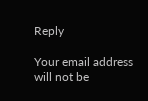Reply

Your email address will not be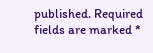published. Required fields are marked *